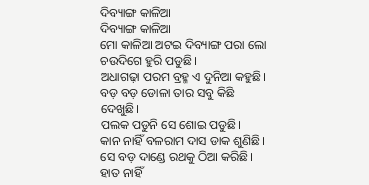ଦିବ୍ୟାଙ୍ଗ କାଳିଆ
ଦିବ୍ୟାଙ୍ଗ କାଳିଆ
ମୋ କାଳିଆ ଅଟଇ ଦିବ୍ୟାଙ୍ଗ ପରା ଲୋ ଚଉଦିଗେ ହୁରି ପଡୁଛି।
ଅଧାଗଢ଼ା ପରମ ବ୍ରହ୍ମ ଏ ଦୁନିଆ କହୁଛି।
ବଡ଼ ବଡ଼ ଡୋଳା ତାର ସବୁ କିଛି ଦେଖୁଛି।
ପଲକ ପଡୁନି ସେ ଶୋଇ ପଡୁଛି।
କାନ ନାହିଁ ବଳରାମ ଦାସ ଡାକ ଶୁଣିଛି।
ସେ ବଡ଼ ଦାଣ୍ଡେ ରଥକୁ ଠିଆ କରିଛି।
ହାତ ନାହିଁ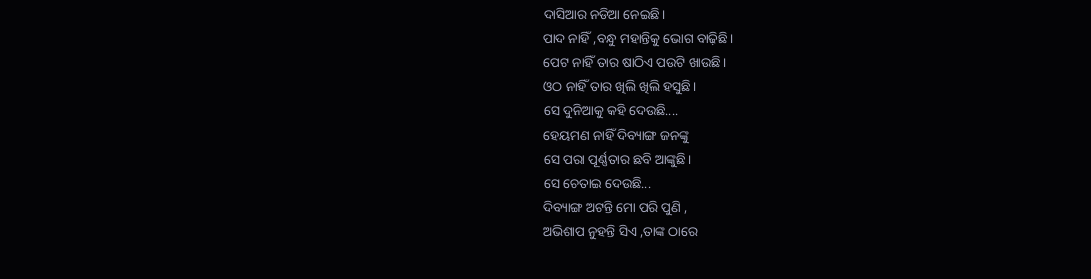ଦାସିଆର ନଡିଆ ନେଇଛି।
ପାଦ ନାହିଁ ,ବନ୍ଧୁ ମହାନ୍ତିକୁ ଭୋଗ ବାଢ଼ିଛି।
ପେଟ ନାହିଁ ତାର ଷାଠିଏ ପଉଟି ଖାଉଛି।
ଓଠ ନାହିଁ ତାର ଖିଲି ଖିଲି ହସୁଛି।
ସେ ଦୁନିଆକୁ କହି ଦେଉଛି....
ହେୟମଣ ନାହିଁ ଦିବ୍ୟାଙ୍ଗ ଜନଙ୍କୁ
ସେ ପରା ପୂର୍ଣ୍ଣତାର ଛବି ଆଙ୍କୁଛି।
ସେ ଚେତାଇ ଦେଉଛି...
ଦିବ୍ୟାଙ୍ଗ ଅଟନ୍ତି ମୋ ପରି ପୁଣି ,
ଅଭିଶାପ ନୁହନ୍ତି ସିଏ ,ତାଙ୍କ ଠାରେ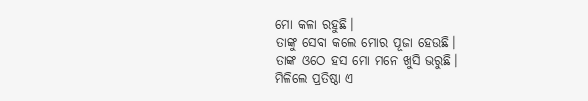ମୋ କଳା ରହୁଛି।
ତାଙ୍କୁ ସେବା କଲେ ମୋର ପୂଜା ହେଉଛି।
ତାଙ୍କ ଓଠେ ହସ ମୋ ମନେ ଖୁସି ଭରୁଛି।
ମିଳିଲେ ପ୍ରତିଷ୍ଠା ଏ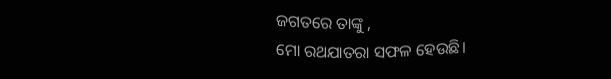ଜଗତରେ ତାଙ୍କୁ ,
ମୋ ରଥଯାତରା ସଫଳ ହେଉଛି।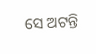ସେ ଅଟନ୍ତି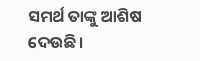ସମର୍ଥ ତାଙ୍କୁ ଆଶିଷ ଦେଉଛି।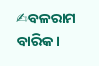✍ବଳରାମ ବାରିକ।